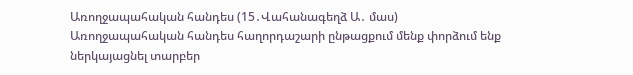Առողջապահական հանդես (15․Վահանագեղձ Ա․ մաս)
Առողջապահական հանդես հաղորդաշարի ընթացքում մենք փորձում ենք ներկայացնել տարբեր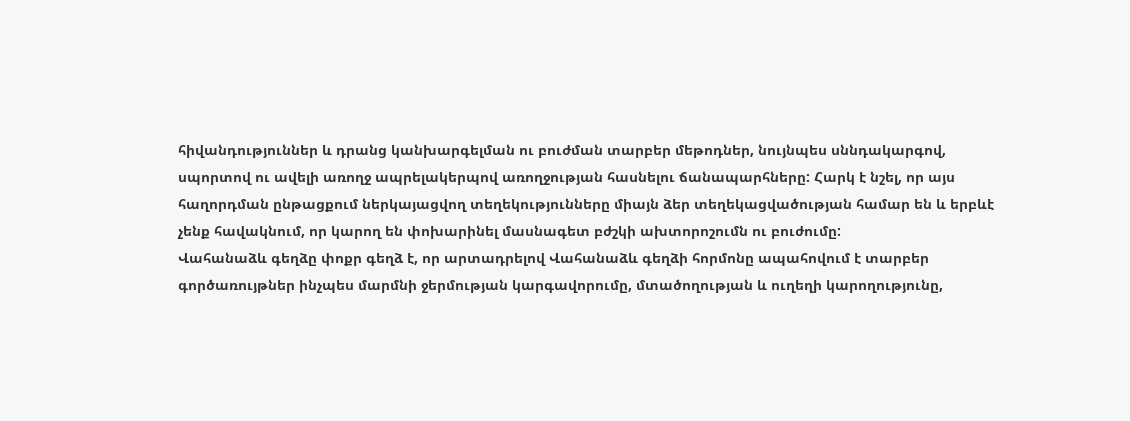հիվանդություններ և դրանց կանխարգելման ու բուժման տարբեր մեթոդներ, նույնպես սննդակարգով, սպորտով ու ավելի առողջ ապրելակերպով առողջության հասնելու ճանապարհները: Հարկ է նշել, որ այս հաղորդման ընթացքում ներկայացվող տեղեկությունները միայն ձեր տեղեկացվածության համար են և երբևէ չենք հավակնում, որ կարող են փոխարինել մասնագետ բժշկի ախտորոշումն ու բուժումը:
Վահանաձև գեղձը փոքր գեղձ է, որ արտադրելով Վահանաձև գեղձի հորմոնը ապահովում է տարբեր գործառույթներ ինչպես մարմնի ջերմության կարգավորումը, մտածողության և ուղեղի կարողությունը,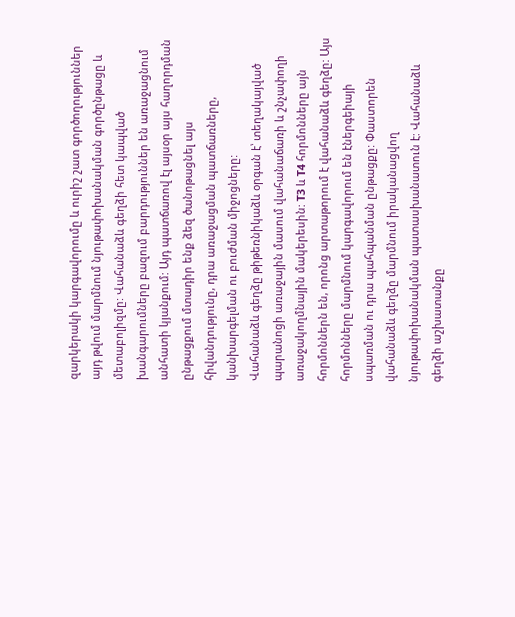զարկերակի կարգավորումը և ուրիշ շատ գործողություններ այդ թվում մարմնում նյութափոխանակման գործընթացը և մետաբոլիզմը: Վահանաձև գեղձի հետ կապված խանգարումները բազում բարդություններ են առաջացնում անհատի կյանքում: Այդ պատճառով էլ այսօր այս հաղորդման ընթացքում մտադիր ենք ձեզ ծանոթացնել այս հիվանդությունը, դրա առաջացման պատճառները, կանխարգելման ու բուժման միջոցները:
Վահանաձև գեղձը թիթեռնիկաձև օրգան է՝ տեղակայված պարանոցի առաջային մասում վահանաճառի և շնչափողի առաջակողմնային մակերեսին: T3 և T4 հորմոնները այն հորմոններն են, որոնց արտաթորում է վահանաձև գեղձը: Այս հորմոնները մարմնում կարգավորում են էներգեիայի սպառման ու դրա պահպանման ընթացքը: Փաստորեն վահանաձև գեղձը մարմնում իրականացվող նյութափոխանակման պատասխանատուն է: Վահանաձև գեղձի աշխատանքը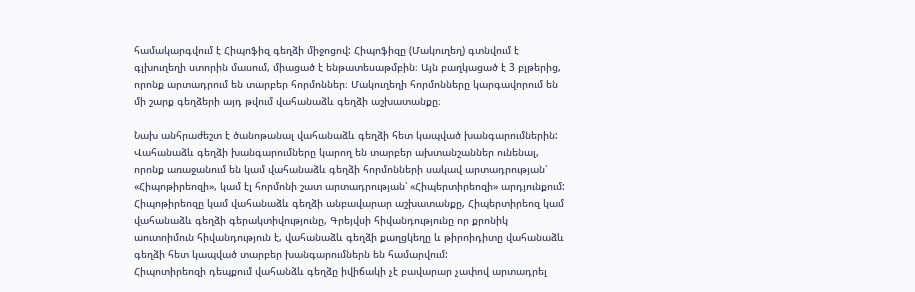համակարգվում է Հիպոֆիզ գեղձի միջոցով: Հիպոֆիզը (Մակուղեղ) գտնվում է գլխուղեղի ստորին մասում, միացած է ենթատեսաթմբին։ Այն բաղկացած է 3 բլթերից, որոնք արտադրում են տարբեր հորմոններ։ Մակուղեղի հորմոնները կարգավորում են մի շարք գեղձերի այդ թվում վահանաձև գեղձի աշխատանքը։

Նախ անհրաժեշտ է ծանոթանալ վահանաձև գեղձի հետ կապված խանգարումներին: Վահանաձև գեղձի խանգարումները կարող են տարբեր ախտանշաններ ունենալ, որոնք առաջանում են կամ վահանաձև գեղձի հորմոնների սակավ արտադրության՝ «Հիպոթիրեոզի», կամ էլ հորմոնի շատ արտադրության՝ «Հիպերտիրեոզի» արդյունքում:
Հիպոթիրեոզը կամ վահանաձև գեղձի անբավարար աշխատանքը, Հիպերտիրեոզ կամ վահանաձև գեղձի գերակտիվությունը, Գրեյվսի հիվանդությունը որ քրոնիկ աուտոիմուն հիվանդություն է, վահանաձև գեղձի քաղցկեղը և թիրոիդիտը վահանաձև գեղձի հետ կապված տարբեր խանգարումներն են համարվում:
Հիպոտիրեոզի դեպքում վահանձև գեղձը իվիճակի չէ բավարար չափով արտադրել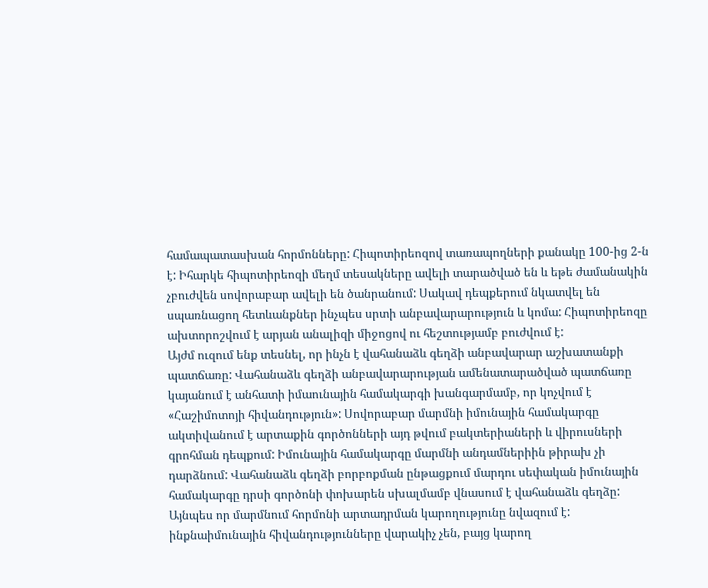համապատասխան հորմոնները: Հիպոտիրեոզով տառապողների քանակը 100-ից 2-ն է: Իհարկե հիպոտիրեոզի մեղմ տեսակները ավելի տարածված են և եթե ժամանակին չբուժվեն սովորաբար ավելի են ծանրանում: Սակավ դեպքերում նկատվել են սպառնացող հետևանքներ ինչպես սրտի անբավարարություն և կոմա: Հիպոտիրեոզը ախտորոշվում է արյան անալիզի միջոցով ու հեշտությամբ բուժվում է:
Այժմ ուզում ենք տեսնել, որ ինչն է վահանաձև գեղձի անբավարար աշխատանքի պատճառը: Վահանաձև գեղձի անբավարարության ամենատարածված պատճառը կայանում է անհատի իմաունային համակարգի խանգարմամբ, որ կոչվում է «Հաշիմոտոյի հիվանդություն»: Սովորաբար մարմնի իմունային համակարգը ակտիվանում է արտաքին գործոնների այդ թվում բակտերիաների և վիրուսների գրոհման դեպքում: Իմունային համակարգը մարմնի անդամներիին թիրախ չի դարձնում: Վահանաձև գեղձի բորբոքման ընթացքում մարդու սեփական իմունային համակարգը դրսի գործոնի փոխարեն սխալմամբ վնասում է վահանաձև գեղձը: Այնպես որ մարմնում հորմոնի արտադրման կարողությունը նվազում է: ինքնաիմունային հիվանդությունները վարակիչ չեն, բայց կարող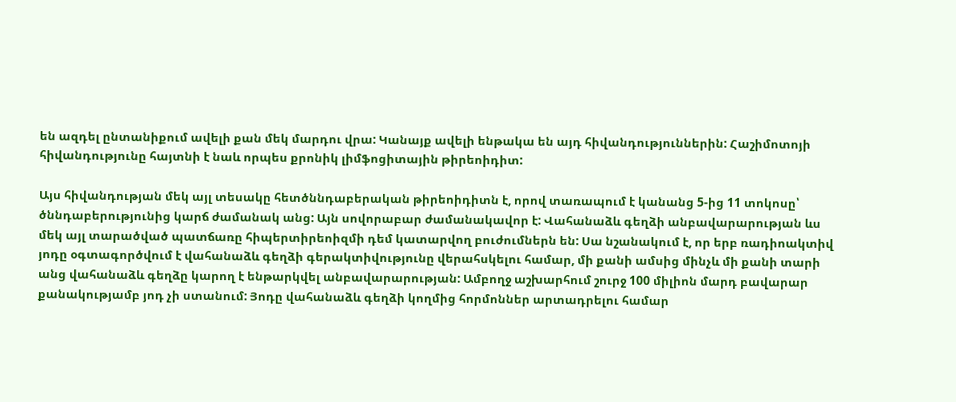են ազդել ընտանիքում ավելի քան մեկ մարդու վրա: Կանայք ավելի ենթակա են այդ հիվանդություններին: Հաշիմոտոյի հիվանդությունը հայտնի է նաև որպես քրոնիկ լիմֆոցիտային թիրեոիդիտ:

Այս հիվանդության մեկ այլ տեսակը հետծննդաբերական թիրեոիդիտն է, որով տառապում է կանանց 5-ից 11 տոկոսը՝ ծննդաբերությունից կարճ ժամանակ անց: Այն սովորաբար ժամանակավոր է: Վահանաձև գեղձի անբավարարության ևս մեկ այլ տարածված պատճառը հիպերտիրեոիզմի դեմ կատարվող բուժումներն են: Սա նշանակում է, որ երբ ռադիոակտիվ յոդը օգտագործվում է վահանաձև գեղձի գերակտիվությունը վերահսկելու համար, մի քանի ամսից մինչև մի քանի տարի անց վահանաձև գեղձը կարող է ենթարկվել անբավարարության: Ամբողջ աշխարհում շուրջ 100 միլիոն մարդ բավարար քանակությամբ յոդ չի ստանում: Յոդը վահանաձև գեղձի կողմից հորմոններ արտադրելու համար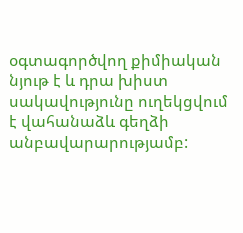օգտագործվող քիմիական նյութ է և դրա խիստ սակավությունը ուղեկցվում է վահանաձև գեղձի անբավարարությամբ: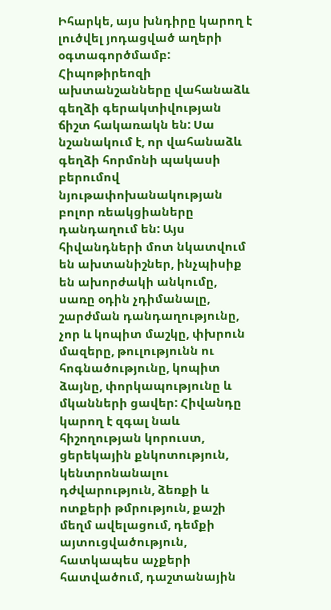Իհարկե, այս խնդիրը կարող է լուծվել յոդացված աղերի օգտագործմամբ:
Հիպոթիրեոզի ախտանշանները վահանաձև գեղձի գերակտիվության ճիշտ հակառակն են: Սա նշանակում է, որ վահանաձև գեղձի հորմոնի պակասի բերումով նյութափոխանակության բոլոր ռեակցիաները դանդաղում են: Այս հիվանդների մոտ նկատվում են ախտանիշներ, ինչպիսիք են ախորժակի անկումը, սառը օդին չդիմանալը, շարժման դանդաղությունը, չոր և կոպիտ մաշկը, փխրուն մազերը, թուլությունն ու հոգնածությունը, կոպիտ ձայնը, փորկապությունը և մկանների ցավեր: Հիվանդը կարող է զգալ նաև հիշողության կորուստ, ցերեկային քնկոտություն, կենտրոնանալու դժվարություն, ձեռքի և ոտքերի թմրություն, քաշի մեղմ ավելացում, դեմքի այտուցվածություն, հատկապես աչքերի հատվածում, դաշտանային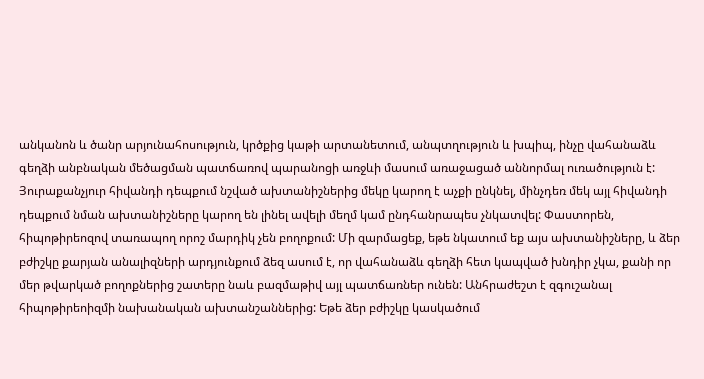անկանոն և ծանր արյունահոսություն, կրծքից կաթի արտանետում, անպտղություն և խպիպ, ինչը վահանաձև գեղձի անբնական մեծացման պատճառով պարանոցի առջևի մասում առաջացած աննորմալ ուռածություն է:
Յուրաքանչյուր հիվանդի դեպքում նշված ախտանիշներից մեկը կարող է աչքի ընկնել, մինչդեռ մեկ այլ հիվանդի դեպքում նման ախտանիշները կարող են լինել ավելի մեղմ կամ ընդհանրապես չնկատվել: Փաստորեն, հիպոթիրեոզով տառապող որոշ մարդիկ չեն բողոքում: Մի զարմացեք, եթե նկատում եք այս ախտանիշները, և ձեր բժիշկը քարյան անալիզների արդյունքում ձեզ ասում է, որ վահանաձև գեղձի հետ կապված խնդիր չկա, քանի որ մեր թվարկած բողոքներից շատերը նաև բազմաթիվ այլ պատճառներ ունեն: Անհրաժեշտ է զգուշանալ հիպոթիրեոիզմի նախանական ախտանշաններից: Եթե ձեր բժիշկը կասկածում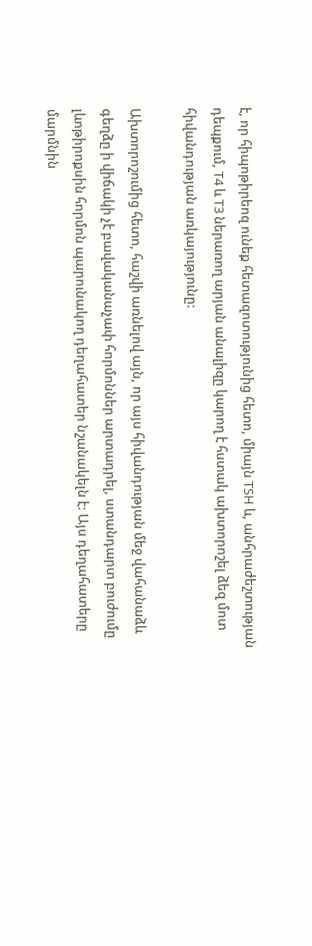է, որ հիպոթիրեոզ ունեք հետազոտությունից հետո, միայն TSH և, անհրաժեշտության դեպքում, T4 և T3 ներառող արյան անալիզը կարող է հստակ ախտորոշել ձեզ մոտ հիվանդության առկայությունը:

Ախտորոշումից հետո, հաշվի առնելով այն, որ այս հիվանդության մեջ վահանաձև գեղձը ի վիճակի չէ բավականաչափ հորմոններ արտադրել, ստանդարտ բուժումը լևոթիրոքսին հորմոն պարունակող դեղահատեր նշանակելն է: Այս դեղահատերը մարմնին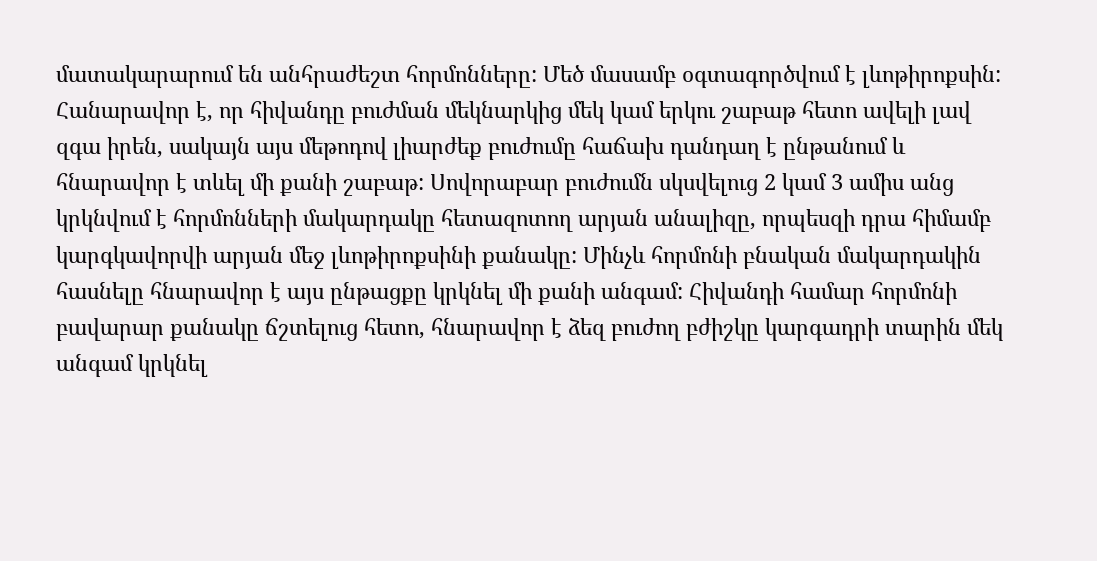մատակարարում են անհրաժեշտ հորմոնները: Մեծ մասամբ օգտագործվում է լևոթիրոքսին: Հանարավոր է, որ հիվանդը բուժման մեկնարկից մեկ կամ երկու շաբաթ հետո ավելի լավ զգա իրեն, սակայն այս մեթոդով լիարժեք բուժումը հաճախ դանդաղ է ընթանում և հնարավոր է տևել մի քանի շաբաթ: Սովորաբար բուժումն սկսվելուց 2 կամ 3 ամիս անց կրկնվում է հորմոնների մակարդակը հետազոտող արյան անալիզը, որպեսզի դրա հիմամբ կարգկավորվի արյան մեջ լևոթիրոքսինի քանակը: Մինչև հորմոնի բնական մակարդակին հասնելը հնարավոր է այս ընթացքը կրկնել մի քանի անգամ: Հիվանդի համար հորմոնի բավարար քանակը ճշտելուց հետո, հնարավոր է ձեզ բուժող բժիշկը կարգադրի տարին մեկ անգամ կրկնել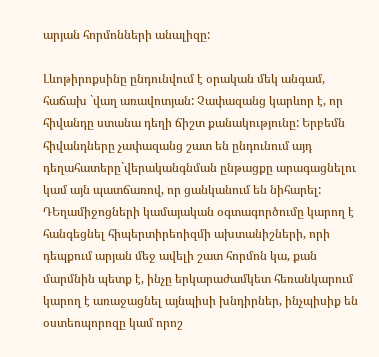արյան հորմոնների անալիզը:

Լևոթիրոքսինը ընդունվում է օրական մեկ անգամ, հաճախ `վաղ առավոտյան: Չափազանց կարևոր է, որ հիվանդը ստանա դեղի ճիշտ քանակությունը: Երբեմն հիվանդները չափազանց շատ են ընդունում այդ դեղահատերը`վերականգնման ընթացքը արագացնելու կամ այն պատճառով, որ ցանկանում են նիհարել: ԴԵղամիջոցների կամայական օգտագործումը կարող է հանգեցնել հիպերտիրեոիզմի ախտանիշների, որի դեպքում արյան մեջ ավելի շատ հորմոն կա, քան մարմնին պետք է, ինչը երկարաժամկետ հեռանկարում կարող է առաջացնել այնպիսի խնդիրներ, ինչպիսիք են օստեոպորոզը կամ որոշ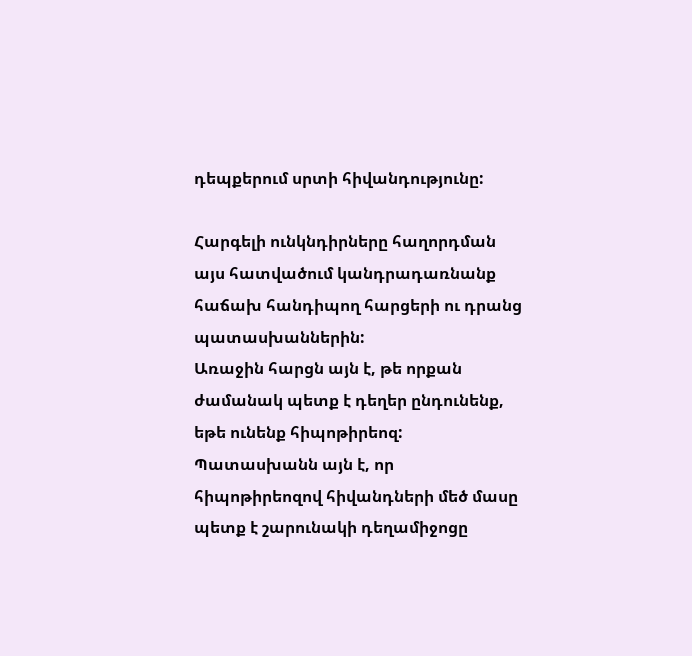դեպքերում սրտի հիվանդությունը:

Հարգելի ունկնդիրները հաղորդման այս հատվածում կանդրադառնանք հաճախ հանդիպող հարցերի ու դրանց պատասխաններին:
Առաջին հարցն այն է, թե որքան ժամանակ պետք է դեղեր ընդունենք, եթե ունենք հիպոթիրեոզ: Պատասխանն այն է, որ հիպոթիրեոզով հիվանդների մեծ մասը պետք է շարունակի դեղամիջոցը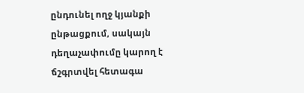ընդունել ողջ կյանքի ընթացքում, սակայն դեղաչափումը կարող է ճշգրտվել հետագա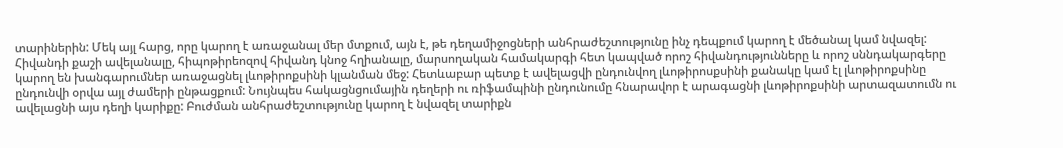տարիներին: Մեկ այլ հարց, որը կարող է առաջանալ մեր մտքում, այն է, թե դեղամիջոցների անհրաժեշտությունը ինչ դեպքում կարող է մեծանալ կամ նվազել: Հիվանդի քաշի ավելանալը, հիպոթիրեոզով հիվանդ կնոջ հղիանալը, մարսողական համակարգի հետ կապված որոշ հիվանդությունները և որոշ սննդակարգերը կարող են խանգարումներ առաջացնել լևոթիրոքսինի կլանման մեջ: Հետևաբար պետք է ավելացվի ընդունվող լևոթիրոսքսինի քանակը կամ էլ լևոթիրոքսինը ընդունվի օրվա այլ ժամերի ընթացքում: Նույնպես հակացնցումային դեղերի ու ռիֆամպինի ընդունումը հնարավոր է արագացնի լևոթիրոքսինի արտազատումն ու ավելացնի այս դեղի կարիքը: Բուժման անհրաժեշտությունը կարող է նվազել տարիքն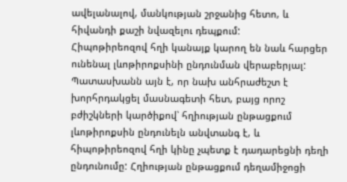ավելանալով, մանկության շրջանից հետո, և հիվանդի քաշի նվազելու դեպքում:
Հիպոթիրեոզով հղի կանայք կարող են նաև հարցեր ունենալ լևոթիրոքսինի ընդունման վերաբերյալ: Պատասխանն այն է, որ նախ անհրաժեշտ է խորհրդակցել մասնագետի հետ, բայց որոշ բժիշկների կարծիքով՝ հղիության ընթացքում լևոթիրոքսին ընդունելն անվտանգ է, և հիպոթիրեոզով հղի կինը չպետք է դադարեցնի դեղի ընդունումը: Հղիության ընթացքում դեղամիջոցի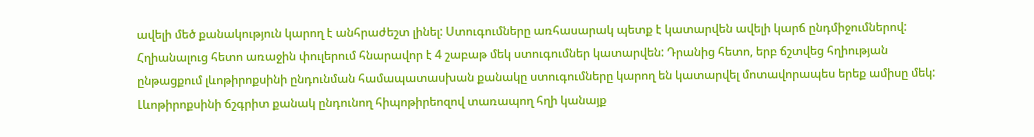ավելի մեծ քանակություն կարող է անհրաժեշտ լինել: Ստուգումները առհասարակ պետք է կատարվեն ավելի կարճ ընդմիջումներով: Հղիանալուց հետո առաջին փուլերում հնարավոր է 4 շաբաթ մեկ ստուգումներ կատարվեն: Դրանից հետո, երբ ճշտվեց հղիության ընթացքում լևոթիրոքսինի ընդունման համապատասխան քանակը ստուգումները կարող են կատարվել մոտավորապես երեք ամիսը մեկ: Լևոթիրոքսինի ճշգրիտ քանակ ընդունող հիպոթիրեոզով տառապող հղի կանայք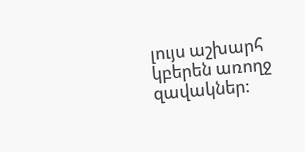լույս աշխարհ կբերեն առողջ զավակներ: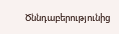Ծննդաբերությունից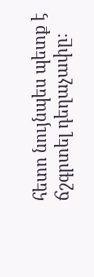հետո նույնպես պետք է ճշգրտել դեղաչափը։